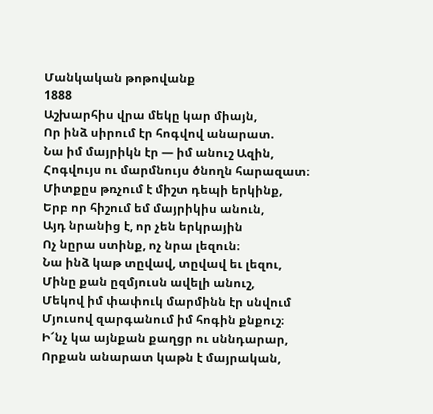Մանկական թոթովանք
1888
Աշխարհիս վրա մեկը կար միայն,
Որ ինձ սիրում էր հոգվով անարատ.
Նա իմ մայրիկն էր — իմ անուշ Ազին,
Հոգվույս ու մարմնույս ծնողն հարազատ։
Միտքըս թռչում է միշտ դեպի երկինք,
Երբ որ հիշում եմ մայրիկիս անուն,
Այդ նրանից է, որ չեն երկրային
Ոչ նըրա ստինք, ոչ նրա լեզուն։
Նա ինձ կաթ տըվավ, տըվավ եւ լեզու,
Մինը քան ըզմյուսն ավելի անուշ,
Մեկով իմ փափուկ մարմինն էր սնվում
Մյուսով զարգանում իմ հոգին քնքուշ։
Ի՜նչ կա այնքան քաղցր ու սննդարար,
Որքան անարատ կաթն է մայրական,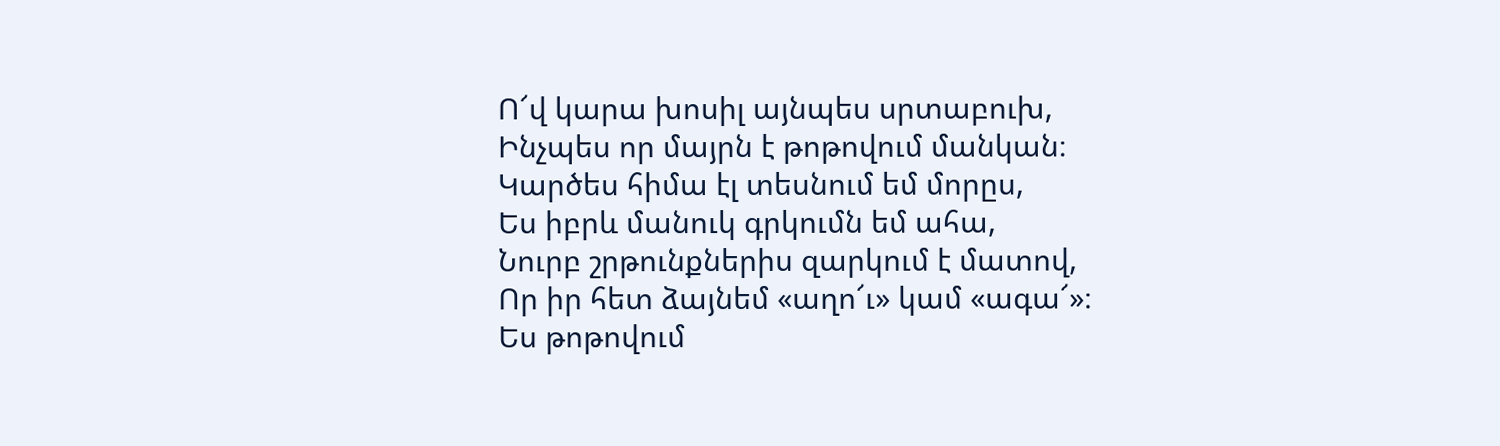Ո՜վ կարա խոսիլ այնպես սրտաբուխ,
Ինչպես որ մայրն է թոթովում մանկան։
Կարծես հիմա էլ տեսնում եմ մորըս,
Ես իբրև մանուկ գրկումն եմ ահա,
Նուրբ շրթունքներիս զարկում է մատով,
Որ իր հետ ձայնեմ «աղո՜ւ» կամ «ագա՜»։
Ես թոթովում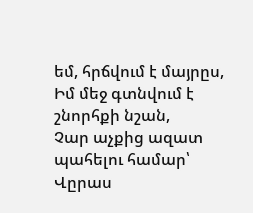եմ, հրճվում է մայրըս,
Իմ մեջ գտնվում է շնորհքի նշան,
Չար աչքից ազատ պահելու համար՝
Վըրաս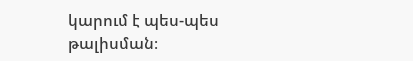կարում է պես-պես թալիսման։